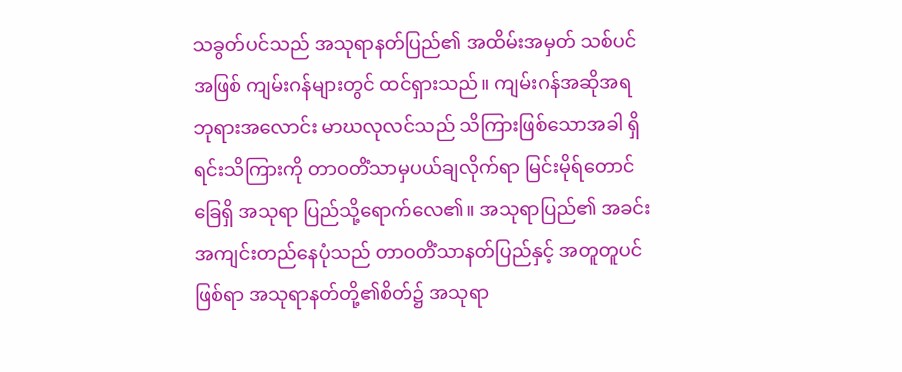သခွတ်ပင်သည် အသုရာနတ်ပြည်၏ အထိမ်းအမှတ် သစ်ပင်အဖြစ် ကျမ်းဂန်များတွင် ထင်ရှားသည်။ ကျမ်းဂန်အဆိုအရ ဘုရားအလောင်း မာဃလုလင်သည် သိကြားဖြစ်သောအခါ ရှိရင်းသိကြားကို တာဝတိံသာမှပယ်ချလိုက်ရာ မြင်းမိုရ်တောင်ခြေရှိ အသုရာ ပြည်သို့ရောက်လေ၏။ အသုရာပြည်၏ အခင်းအကျင်းတည်နေပုံသည် တာဝတိံသာနတ်ပြည်နှင့် အတူတူပင်ဖြစ်ရာ အသုရာနတ်တို့၏စိတ်၌ အသုရာ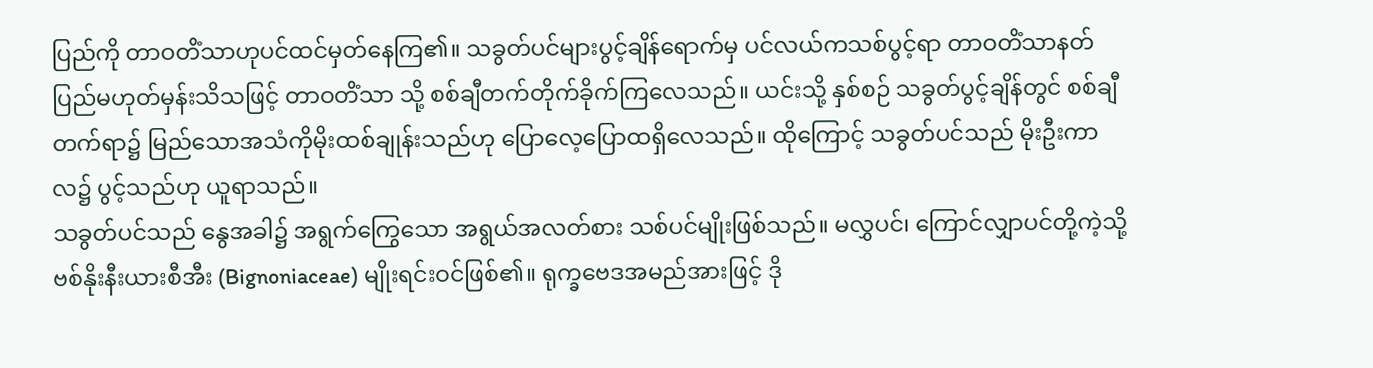ပြည်ကို တာဝတိံသာဟုပင်ထင်မှတ်နေကြ၏။ သခွတ်ပင်များပွင့်ချိန်ရောက်မှ ပင်လယ်ကသစ်ပွင့်ရာ တာဝတိံသာနတ်ပြည်မဟုတ်မှန်းသိသဖြင့် တာဝတိံသာ သို့ စစ်ချီတက်တိုက်ခိုက်ကြလေသည်။ ယင်းသို့ နှစ်စဉ် သခွတ်ပွင့်ချိန်တွင် စစ်ချီတက်ရာ၌ မြည်သောအသံကိုမိုးထစ်ချုန်းသည်ဟု ပြောလေ့ပြောထရှိလေသည်။ ထိုကြောင့် သခွတ်ပင်သည် မိုးဦးကာလ၌ ပွင့်သည်ဟု ယူရာသည်။
သခွတ်ပင်သည် နွေအခါ၌ အရွက်ကြွေသော အရွယ်အလတ်စား သစ်ပင်မျိုးဖြစ်သည်။ မလွှပင်၊ ကြောင်လျှာပင်တို့ကဲ့သို့ ဗစ်နိုးနီးယားစီအီး (Bignoniaceae) မျိုးရင်းဝင်ဖြစ်၏။ ရုက္ခဗေဒအမည်အားဖြင့် ဒို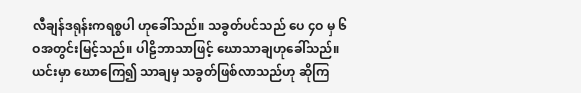လီချန်ဒရုန်းကရစ္စပါ ဟုခေါ်သည်။ သခွတ်ပင်သည် ပေ ၄ဝ မှ ၆ဝအတွင်းမြင့်သည်။ ပါဠိဘာသာဖြင့် ဃောသာချဟုခေါ်သည်။ ယင်းမှာ ဃောကြေ၍ သာချမှ သခွတ်ဖြစ်လာသည်ဟု ဆိုကြ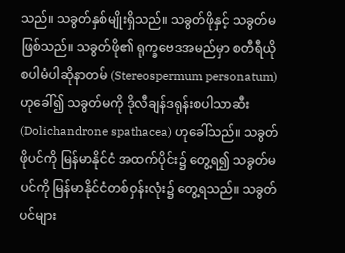သည်။ သခွတ်နှစ်မျိုးရှိသည်။ သခွတ်ဖိုနှင့် သခွတ်မဖြစ်သည်။ သခွတ်ဖို၏ ရုက္ခဗေဒအမည်မှာ စတီရီယိုစပါမံပါဆိုနာတမ် (Stereospermum personatum) ဟုခေါ်၍ သခွတ်မကို ဒိုလီချန်ဒရုန်းစပါသာဆီး (Dolichandrone spathacea) ဟုခေါ်သည်။ သခွတ်ဖိုပင်ကို မြန်မာနိုင်ငံ အထက်ပိုင်း၌ တွေ့ရ၍ သခွတ်မပင်ကို မြန်မာနိုင်ငံတစ်ဝှန်းလုံး၌ တွေ့ရသည်။ သခွတ်ပင်များ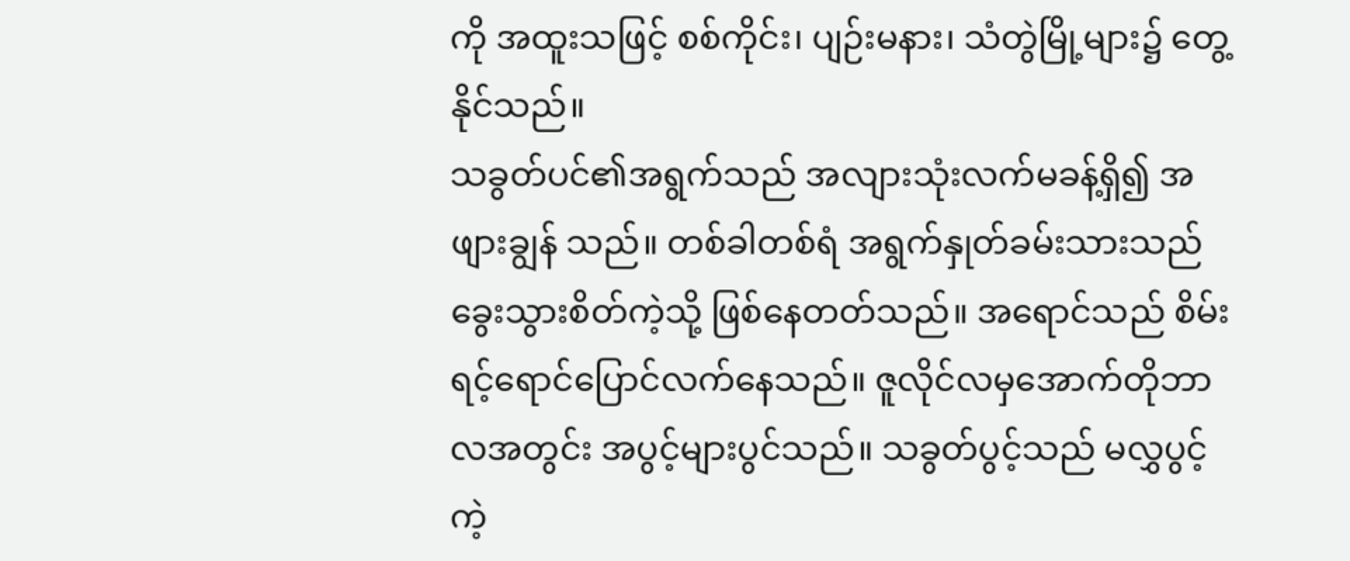ကို အထူးသဖြင့် စစ်ကိုင်း၊ ပျဉ်းမနား၊ သံတွဲမြို့များ၌ တွေ့နိုင်သည်။
သခွတ်ပင်၏အရွက်သည် အလျားသုံးလက်မခန့်ရှိ၍ အဖျားချွန် သည်။ တစ်ခါတစ်ရံ အရွက်နှုတ်ခမ်းသားသည်ခွေးသွားစိတ်ကဲ့သို့ ဖြစ်နေတတ်သည်။ အရောင်သည် စိမ်းရင့်ရောင်ပြောင်လက်နေသည်။ ဇူလိုင်လမှအောက်တိုဘာလအတွင်း အပွင့်များပွင်သည်။ သခွတ်ပွင့်သည် မလွှပွင့် ကဲ့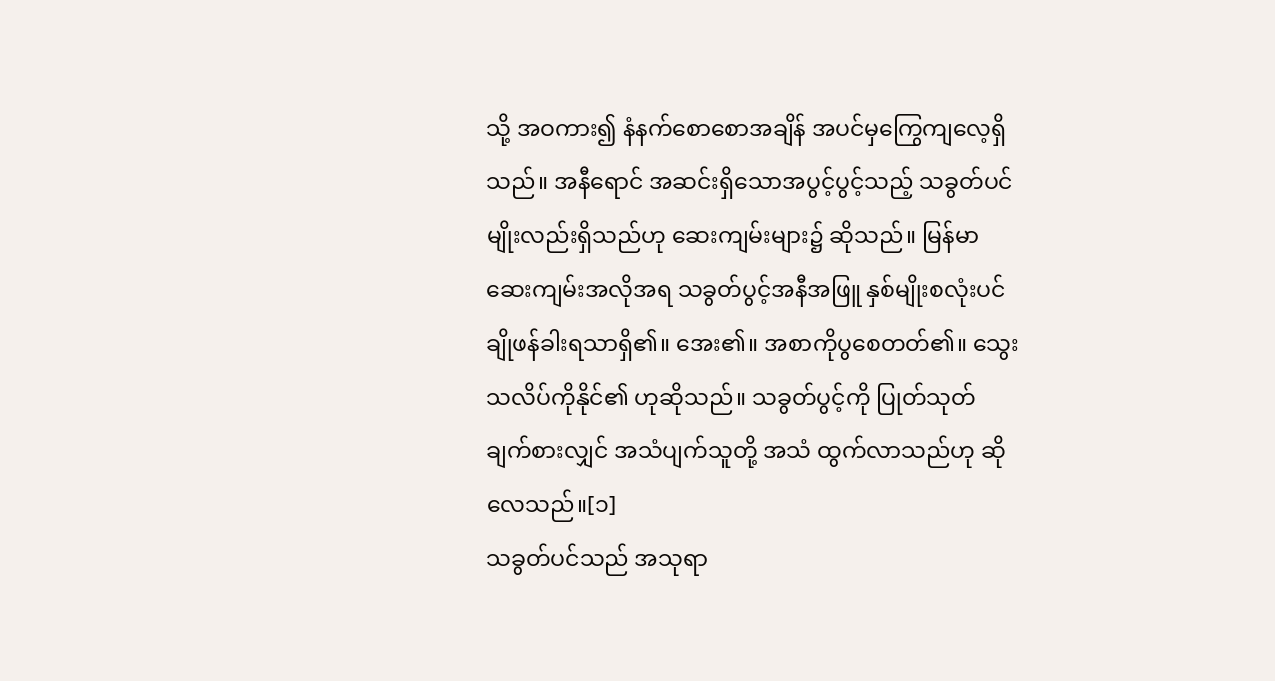သို့ အဝကား၍ နံနက်စောစောအချိန် အပင်မှကြွေကျလေ့ရှိသည်။ အနီရောင် အဆင်းရှိသောအပွင့်ပွင့်သည့် သခွတ်ပင်မျိုးလည်းရှိသည်ဟု ဆေးကျမ်းများ၌ ဆိုသည်။ မြန်မာဆေးကျမ်းအလိုအရ သခွတ်ပွင့်အနီအဖြူ နှစ်မျိုးစလုံးပင် ချိုဖန်ခါးရသာရှိ၏။ အေး၏။ အစာကိုပွစေတတ်၏။ သွေးသလိပ်ကိုနိုင်၏ ဟုဆိုသည်။ သခွတ်ပွင့်ကို ပြုတ်သုတ်ချက်စားလျှင် အသံပျက်သူတို့ အသံ ထွက်လာသည်ဟု ဆိုလေသည်။[၁]
သခွတ်ပင်သည် အသုရာ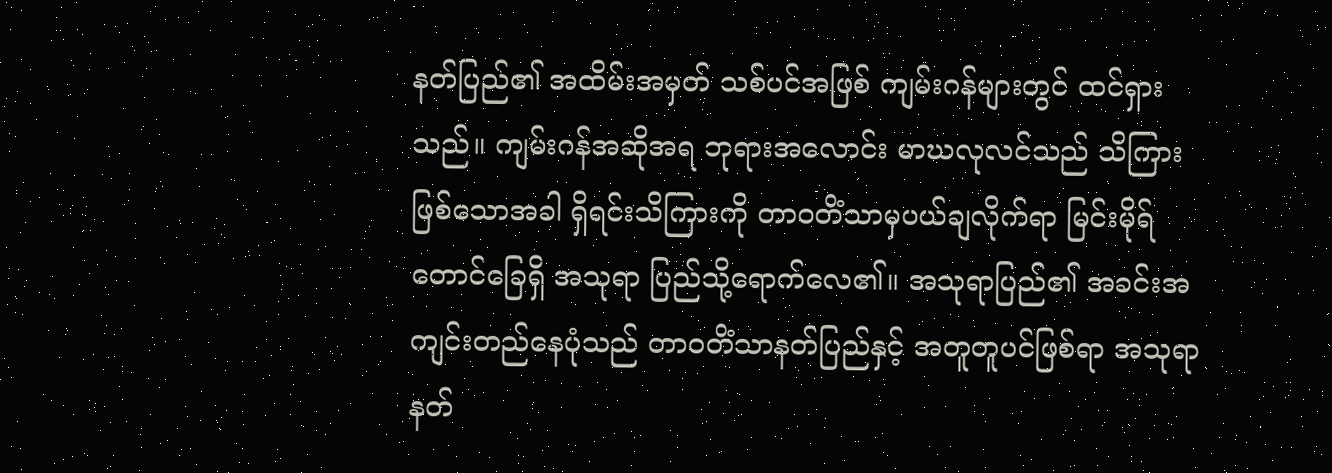နတ်ပြည်၏ အထိမ်းအမှတ် သစ်ပင်အဖြစ် ကျမ်းဂန်များတွင် ထင်ရှားသည်။ ကျမ်းဂန်အဆိုအရ ဘုရားအလောင်း မာဃလုလင်သည် သိကြားဖြစ်သောအခါ ရှိရင်းသိကြားကို တာဝတိံသာမှပယ်ချလိုက်ရာ မြင်းမိုရ်တောင်ခြေရှိ အသုရာ ပြည်သို့ရောက်လေ၏။ အသုရာပြည်၏ အခင်းအကျင်းတည်နေပုံသည် တာဝတိံသာနတ်ပြည်နှင့် အတူတူပင်ဖြစ်ရာ အသုရာနတ်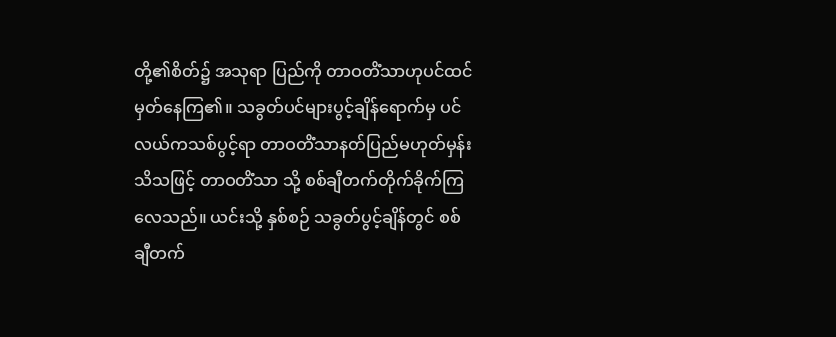တို့၏စိတ်၌ အသုရာ ပြည်ကို တာဝတိံသာဟုပင်ထင်မှတ်နေကြ၏။ သခွတ်ပင်များပွင့်ချိန်ရောက်မှ ပင်လယ်ကသစ်ပွင့်ရာ တာဝတိံသာနတ်ပြည်မဟုတ်မှန်းသိသဖြင့် တာဝတိံသာ သို့ စစ်ချီတက်တိုက်ခိုက်ကြလေသည်။ ယင်းသို့ နှစ်စဉ် သခွတ်ပွင့်ချိန်တွင် စစ်ချီတက်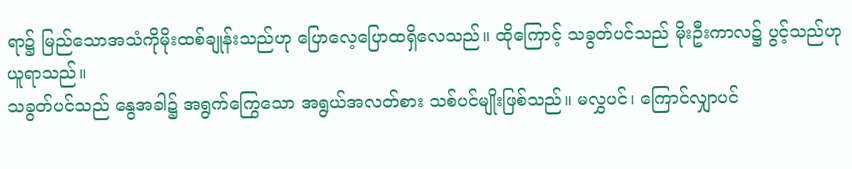ရာ၌ မြည်သောအသံကိုမိုးထစ်ချုန်းသည်ဟု ပြောလေ့ပြောထရှိလေသည်။ ထိုကြောင့် သခွတ်ပင်သည် မိုးဦးကာလ၌ ပွင့်သည်ဟု ယူရာသည်။
သခွတ်ပင်သည် နွေအခါ၌ အရွက်ကြွေသော အရွယ်အလတ်စား သစ်ပင်မျိုးဖြစ်သည်။ မလွှပင်၊ ကြောင်လျှာပင်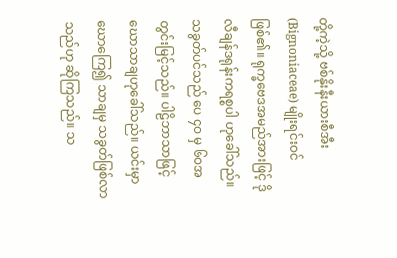တို့ကဲ့သို့ ဗစ်နိုးနီးယားစီအီး (Bignoniaceae) မျိုးရင်းဝင်ဖြစ်၏။ ရုက္ခဗေဒအမည်အားဖြင့် ဒိုလီချန်ဒရုန်းကရစ္စပါ ဟုခေါ်သည်။ သခွတ်ပင်သည် ပေ ၄ဝ မှ ၆ဝအတွင်းမြင့်သည်။ ပါဠိဘာသာဖြင့် ဃောသာချဟုခေါ်သည်။ ယင်းမှာ ဃောကြေ၍ သာချမှ သခွတ်ဖြစ်လာသည်ဟု ဆိုကြသည်။ သ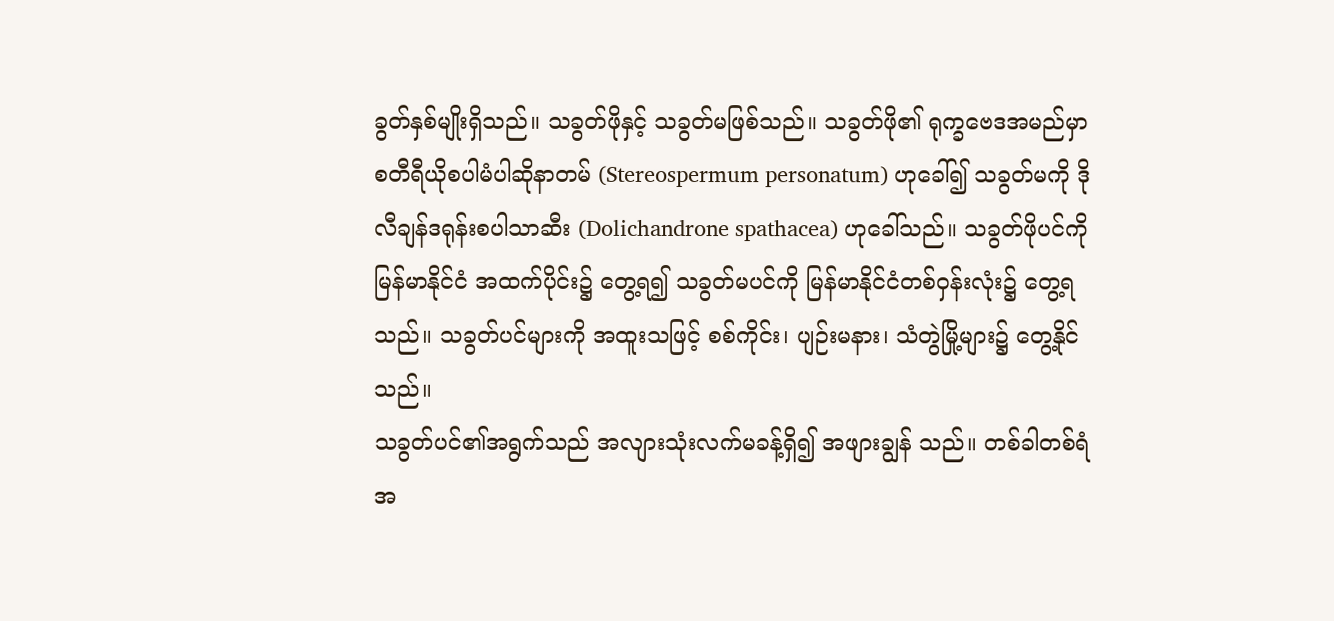ခွတ်နှစ်မျိုးရှိသည်။ သခွတ်ဖိုနှင့် သခွတ်မဖြစ်သည်။ သခွတ်ဖို၏ ရုက္ခဗေဒအမည်မှာ စတီရီယိုစပါမံပါဆိုနာတမ် (Stereospermum personatum) ဟုခေါ်၍ သခွတ်မကို ဒိုလီချန်ဒရုန်းစပါသာဆီး (Dolichandrone spathacea) ဟုခေါ်သည်။ သခွတ်ဖိုပင်ကို မြန်မာနိုင်ငံ အထက်ပိုင်း၌ တွေ့ရ၍ သခွတ်မပင်ကို မြန်မာနိုင်ငံတစ်ဝှန်းလုံး၌ တွေ့ရသည်။ သခွတ်ပင်များကို အထူးသဖြင့် စစ်ကိုင်း၊ ပျဉ်းမနား၊ သံတွဲမြို့များ၌ တွေ့နိုင်သည်။
သခွတ်ပင်၏အရွက်သည် အလျားသုံးလက်မခန့်ရှိ၍ အဖျားချွန် သည်။ တစ်ခါတစ်ရံ အ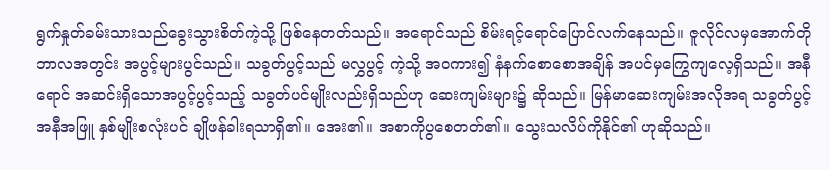ရွက်နှုတ်ခမ်းသားသည်ခွေးသွားစိတ်ကဲ့သို့ ဖြစ်နေတတ်သည်။ အရောင်သည် စိမ်းရင့်ရောင်ပြောင်လက်နေသည်။ ဇူလိုင်လမှအောက်တိုဘာလအတွင်း အပွင့်များပွင်သည်။ သခွတ်ပွင့်သည် မလွှပွင့် ကဲ့သို့ အဝကား၍ နံနက်စောစောအချိန် အပင်မှကြွေကျလေ့ရှိသည်။ အနီရောင် အဆင်းရှိသောအပွင့်ပွင့်သည့် သခွတ်ပင်မျိုးလည်းရှိသည်ဟု ဆေးကျမ်းများ၌ ဆိုသည်။ မြန်မာဆေးကျမ်းအလိုအရ သခွတ်ပွင့်အနီအဖြူ နှစ်မျိုးစလုံးပင် ချိုဖန်ခါးရသာရှိ၏။ အေး၏။ အစာကိုပွစေတတ်၏။ သွေးသလိပ်ကိုနိုင်၏ ဟုဆိုသည်။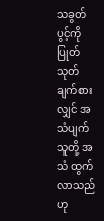သခွတ်ပွင့်ကို ပြုတ်သုတ်ချက်စားလျှင် အသံပျက်သူတို့ အသံ ထွက်လာသည်ဟု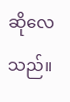ဆိုလေသည်။